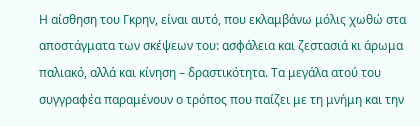Η αίσθηση του Γκρην, είναι αυτό, που εκλαμβάνω μόλις χωθώ στα αποστάγματα των σκέψεων του: ασφάλεια και ζεστασιά κι άρωμα παλιακό, αλλά και κίνηση – δραστικότητα. Τα μεγάλα ατού του συγγραφέα παραμένουν ο τρόπος που παίζει με τη μνήμη και την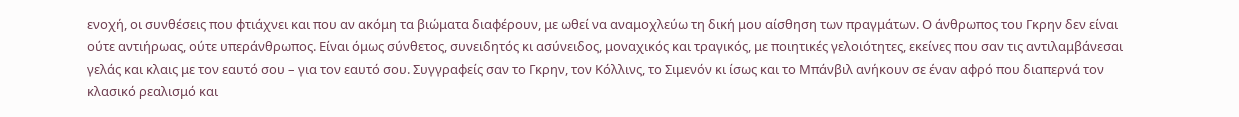ενοχή, οι συνθέσεις που φτιάχνει και που αν ακόμη τα βιώματα διαφέρουν, με ωθεί να αναμοχλεύω τη δική μου αίσθηση των πραγμάτων. Ο άνθρωπος του Γκρην δεν είναι ούτε αντιήρωας, ούτε υπεράνθρωπος. Είναι όμως σύνθετος, συνειδητός κι ασύνειδος, μοναχικός και τραγικός, με ποιητικές γελοιότητες, εκείνες που σαν τις αντιλαμβάνεσαι γελάς και κλαις με τον εαυτό σου – για τον εαυτό σου. Συγγραφείς σαν το Γκρην, τον Κόλλινς, το Σιμενόν κι ίσως και το Μπάνβιλ ανήκουν σε έναν αφρό που διαπερνά τον κλασικό ρεαλισμό και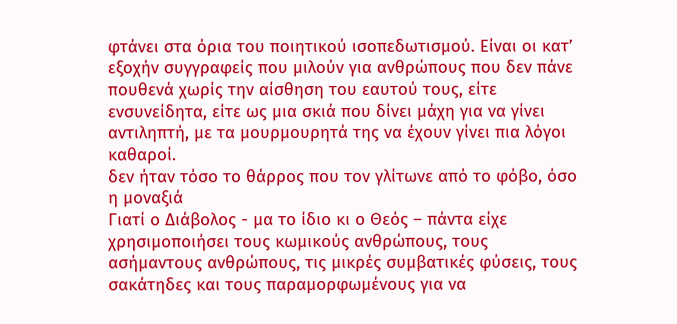φτάνει στα όρια του ποιητικού ισοπεδωτισμού. Είναι οι κατ’ εξοχήν συγγραφείς που μιλούν για ανθρώπους που δεν πάνε πουθενά χωρίς την αίσθηση του εαυτού τους, είτε ενσυνείδητα, είτε ως μια σκιά που δίνει μάχη για να γίνει αντιληπτή, με τα μουρμουρητά της να έχουν γίνει πια λόγοι καθαροί.
δεν ήταν τόσο το θάρρος που τον γλίτωνε από το φόβο, όσο η μοναξιά
Γιατί ο Διάβολος - μα το ίδιο κι ο Θεός – πάντα είχε χρησιμοποιήσει τους κωμικούς ανθρώπους, τους ασήμαντους ανθρώπους, τις μικρές συμβατικές φύσεις, τους σακάτηδες και τους παραμορφωμένους για να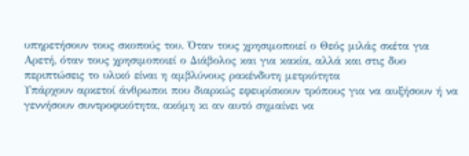υπηρετήσουν τους σκοπούς του. Όταν τους χρησιμοποιεί ο Θεός μιλάς σκέτα για Αρετή, όταν τους χρησιμοποιεί ο Διάβολος και για κακία, αλλά και στις δυο περιπτώσεις το υλικό είναι η αμβλύνους ρακένδυτη μετριότητα
Υπάρχουν αρκετοί άνθρωποι που διαρκώς εφευρίσκουν τρόπους για να αυξήσουν ή να γεννήσουν συντροφικότητα, ακόμη κι αν αυτό σημαίνει να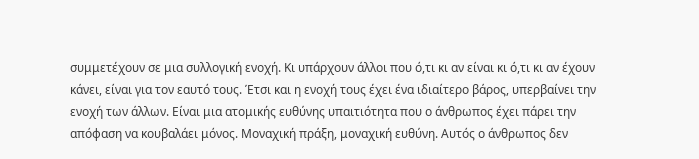συμμετέχουν σε μια συλλογική ενοχή. Κι υπάρχουν άλλοι που ό,τι κι αν είναι κι ό,τι κι αν έχουν κάνει, είναι για τον εαυτό τους. Έτσι και η ενοχή τους έχει ένα ιδιαίτερο βάρος, υπερβαίνει την ενοχή των άλλων. Είναι μια ατομικής ευθύνης υπαιτιότητα που ο άνθρωπος έχει πάρει την απόφαση να κουβαλάει μόνος. Μοναχική πράξη, μοναχική ευθύνη. Αυτός ο άνθρωπος δεν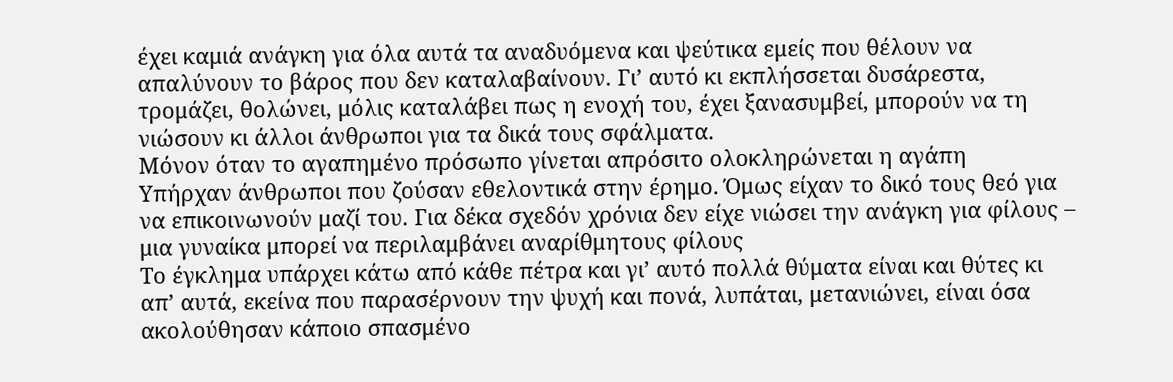έχει καμιά ανάγκη για όλα αυτά τα αναδυόμενα και ψεύτικα εμείς που θέλουν να απαλύνουν το βάρος που δεν καταλαβαίνουν. Γι’ αυτό κι εκπλήσσεται δυσάρεστα, τρομάζει, θολώνει, μόλις καταλάβει πως η ενοχή του, έχει ξανασυμβεί, μπορούν να τη νιώσουν κι άλλοι άνθρωποι για τα δικά τους σφάλματα.
Μόνον όταν το αγαπημένο πρόσωπο γίνεται απρόσιτο ολοκληρώνεται η αγάπη
Υπήρχαν άνθρωποι που ζούσαν εθελοντικά στην έρημο. Όμως είχαν το δικό τους θεό για να επικοινωνούν μαζί του. Για δέκα σχεδόν χρόνια δεν είχε νιώσει την ανάγκη για φίλους – μια γυναίκα μπορεί να περιλαμβάνει αναρίθμητους φίλους
Το έγκλημα υπάρχει κάτω από κάθε πέτρα και γι’ αυτό πολλά θύματα είναι και θύτες κι απ’ αυτά, εκείνα που παρασέρνουν την ψυχή και πονά, λυπάται, μετανιώνει, είναι όσα ακολούθησαν κάποιο σπασμένο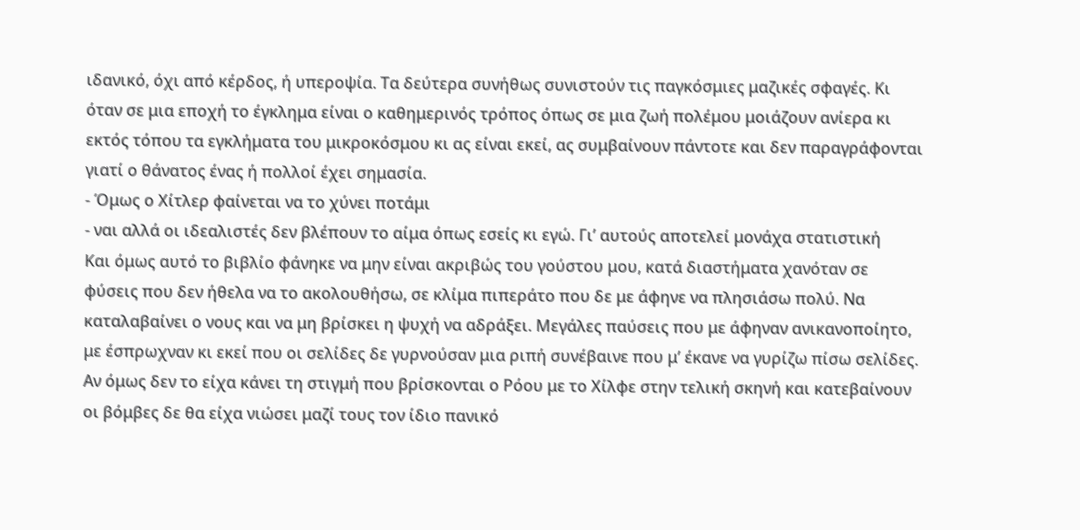ιδανικό, όχι από κέρδος, ή υπεροψία. Τα δεύτερα συνήθως συνιστούν τις παγκόσμιες μαζικές σφαγές. Κι όταν σε μια εποχή το έγκλημα είναι ο καθημερινός τρόπος όπως σε μια ζωή πολέμου μοιάζουν ανίερα κι εκτός τόπου τα εγκλήματα του μικροκόσμου κι ας είναι εκεί, ας συμβαίνουν πάντοτε και δεν παραγράφονται γιατί ο θάνατος ένας ή πολλοί έχει σημασία.
- Όμως ο Χίτλερ φαίνεται να το χύνει ποτάμι
- ναι αλλά οι ιδεαλιστές δεν βλέπουν το αίμα όπως εσείς κι εγώ. Γι’ αυτούς αποτελεί μονάχα στατιστική
Και όμως αυτό το βιβλίο φάνηκε να μην είναι ακριβώς του γούστου μου, κατά διαστήματα χανόταν σε φύσεις που δεν ήθελα να το ακολουθήσω, σε κλίμα πιπεράτο που δε με άφηνε να πλησιάσω πολύ. Να καταλαβαίνει ο νους και να μη βρίσκει η ψυχή να αδράξει. Μεγάλες παύσεις που με άφηναν ανικανοποίητο, με έσπρωχναν κι εκεί που οι σελίδες δε γυρνούσαν μια ριπή συνέβαινε που μ’ έκανε να γυρίζω πίσω σελίδες. Αν όμως δεν το είχα κάνει τη στιγμή που βρίσκονται ο Ρόου με το Χίλφε στην τελική σκηνή και κατεβαίνουν οι βόμβες δε θα είχα νιώσει μαζί τους τον ίδιο πανικό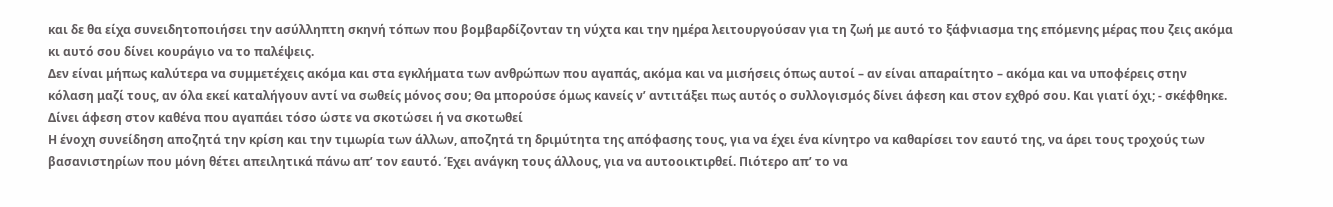και δε θα είχα συνειδητοποιήσει την ασύλληπτη σκηνή τόπων που βομβαρδίζονταν τη νύχτα και την ημέρα λειτουργούσαν για τη ζωή με αυτό το ξάφνιασμα της επόμενης μέρας που ζεις ακόμα κι αυτό σου δίνει κουράγιο να το παλέψεις.
Δεν είναι μήπως καλύτερα να συμμετέχεις ακόμα και στα εγκλήματα των ανθρώπων που αγαπάς, ακόμα και να μισήσεις όπως αυτοί – αν είναι απαραίτητο – ακόμα και να υποφέρεις στην κόλαση μαζί τους, αν όλα εκεί καταλήγουν αντί να σωθείς μόνος σου; Θα μπορούσε όμως κανείς ν’ αντιτάξει πως αυτός ο συλλογισμός δίνει άφεση και στον εχθρό σου. Και γιατί όχι; - σκέφθηκε. Δίνει άφεση στον καθένα που αγαπάει τόσο ώστε να σκοτώσει ή να σκοτωθεί
Η ένοχη συνείδηση αποζητά την κρίση και την τιμωρία των άλλων, αποζητά τη δριμύτητα της απόφασης τους, για να έχει ένα κίνητρο να καθαρίσει τον εαυτό της, να άρει τους τροχούς των βασανιστηρίων που μόνη θέτει απειλητικά πάνω απ’ τον εαυτό. Έχει ανάγκη τους άλλους, για να αυτοοικτιρθεί. Πιότερο απ’ το να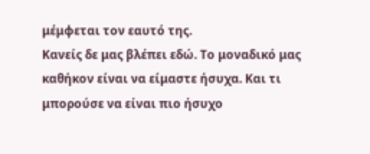μέμφεται τον εαυτό της.
Κανείς δε μας βλέπει εδώ. Το μοναδικό μας καθήκον είναι να είμαστε ήσυχα. Και τι μπορούσε να είναι πιο ήσυχο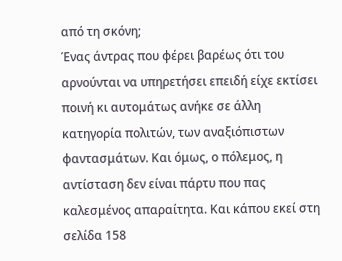από τη σκόνη;
Ένας άντρας που φέρει βαρέως ότι του αρνούνται να υπηρετήσει επειδή είχε εκτίσει ποινή κι αυτομάτως ανήκε σε άλλη κατηγορία πολιτών, των αναξιόπιστων φαντασμάτων. Και όμως, ο πόλεμος, η αντίσταση δεν είναι πάρτυ που πας καλεσμένος απαραίτητα. Και κάπου εκεί στη σελίδα 158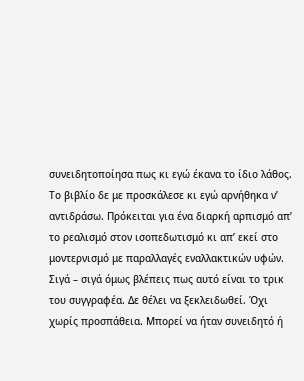συνειδητοποίησα πως κι εγώ έκανα το ίδιο λάθος. Το βιβλίο δε με προσκάλεσε κι εγώ αρνήθηκα ν’ αντιδράσω. Πρόκειται για ένα διαρκή αρπισμό απ’ το ρεαλισμό στον ισοπεδωτισμό κι απ’ εκεί στο μοντερνισμό με παραλλαγές εναλλακτικών υφών. Σιγά – σιγά όμως βλέπεις πως αυτό είναι το τρικ του συγγραφέα. Δε θέλει να ξεκλειδωθεί. Όχι χωρίς προσπάθεια. Μπορεί να ήταν συνειδητό ή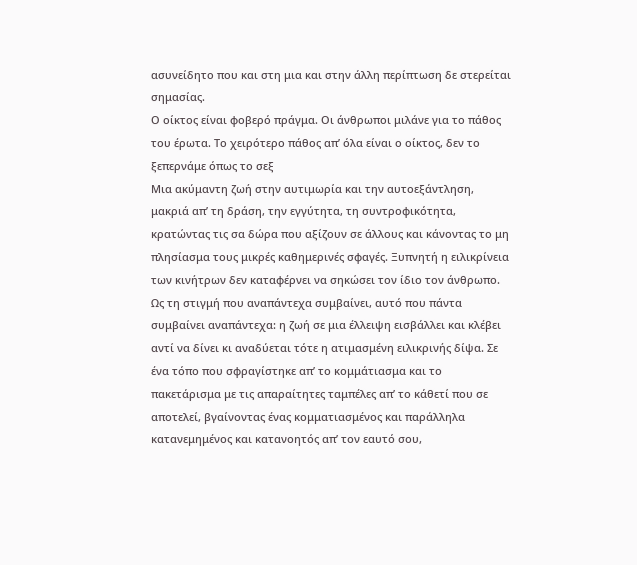ασυνείδητο που και στη μια και στην άλλη περίπτωση δε στερείται σημασίας.
Ο οίκτος είναι φοβερό πράγμα. Οι άνθρωποι μιλάνε για το πάθος του έρωτα. Το χειρότερο πάθος απ’ όλα είναι ο οίκτος, δεν το ξεπερνάμε όπως το σεξ
Μια ακύμαντη ζωή στην αυτιμωρία και την αυτοεξάντληση, μακριά απ’ τη δράση, την εγγύτητα, τη συντροφικότητα, κρατώντας τις σα δώρα που αξίζουν σε άλλους και κάνοντας το μη πλησίασμα τους μικρές καθημερινές σφαγές. Ξυπνητή η ειλικρίνεια των κινήτρων δεν καταφέρνει να σηκώσει τον ίδιο τον άνθρωπο. Ως τη στιγμή που αναπάντεχα συμβαίνει, αυτό που πάντα συμβαίνει αναπάντεχα: η ζωή σε μια έλλειψη εισβάλλει και κλέβει αντί να δίνει κι αναδύεται τότε η ατιμασμένη ειλικρινής δίψα. Σε ένα τόπο που σφραγίστηκε απ’ το κομμάτιασμα και το πακετάρισμα με τις απαραίτητες ταμπέλες απ’ το κάθετί που σε αποτελεί, βγαίνοντας ένας κομματιασμένος και παράλληλα κατανεμημένος και κατανοητός απ’ τον εαυτό σου,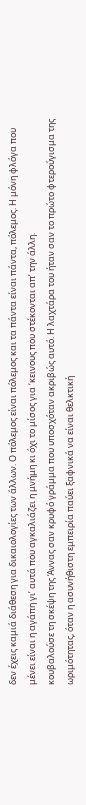δεν έχεις καμιά διάθεση για δικαιολογίες των άλλων. Ο πόλεμος είναι πόλεμος και τα πάντα είναι πάντα, πόλεμος. Η μόνη φλόγα που μένει είναι η αγάπη γι’ αυτά που αγκαλιάζει η μνήμη κι όχι το μίσος για ‘κεινους που στέκονται απ’ την άλλη.
κουβαλούσε τη σκέψη της Άννας σαν κρυφό γράμμα που υποσχόταν ακριβώς αυτό. Η λαχτάρα του ήταν σαν το πρώτο φτερούγισμα της ωριμότητας, όταν η ασυνήθιστη εμπειρία παύει ξαφνικά να είναι θελκτική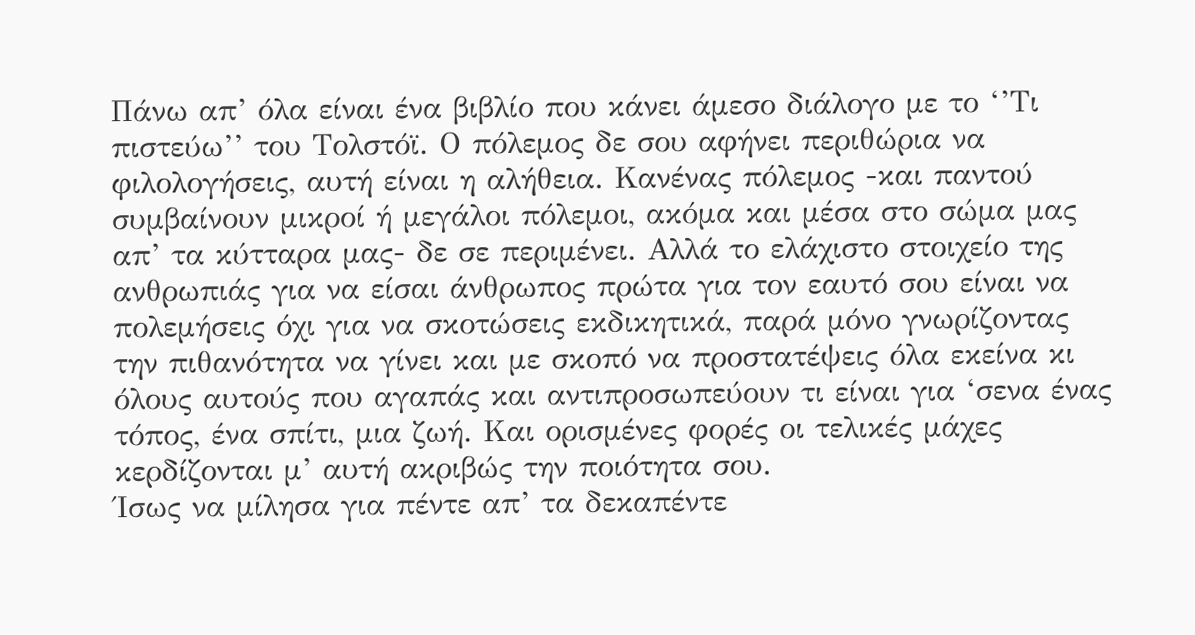Πάνω απ’ όλα είναι ένα βιβλίο που κάνει άμεσο διάλογο με το ‘’Τι πιστεύω’’ του Τολστόϊ. Ο πόλεμος δε σου αφήνει περιθώρια να φιλολογήσεις, αυτή είναι η αλήθεια. Κανένας πόλεμος -και παντού συμβαίνουν μικροί ή μεγάλοι πόλεμοι, ακόμα και μέσα στο σώμα μας απ’ τα κύτταρα μας- δε σε περιμένει. Αλλά το ελάχιστο στοιχείο της ανθρωπιάς για να είσαι άνθρωπος πρώτα για τον εαυτό σου είναι να πολεμήσεις όχι για να σκοτώσεις εκδικητικά, παρά μόνο γνωρίζοντας την πιθανότητα να γίνει και με σκοπό να προστατέψεις όλα εκείνα κι όλους αυτούς που αγαπάς και αντιπροσωπεύουν τι είναι για ‘σενα ένας τόπος, ένα σπίτι, μια ζωή. Και ορισμένες φορές οι τελικές μάχες κερδίζονται μ’ αυτή ακριβώς την ποιότητα σου.
Ίσως να μίλησα για πέντε απ’ τα δεκαπέντε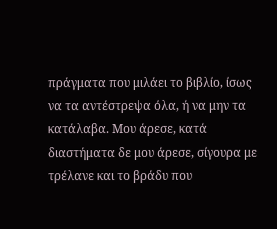πράγματα που μιλάει το βιβλίο, ίσως να τα αντέστρεψα όλα, ή να μην τα κατάλαβα. Μου άρεσε, κατά διαστήματα δε μου άρεσε, σίγουρα με τρέλανε και το βράδυ που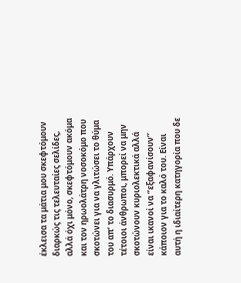έκλεισα τα μάτια μου σκεφτόμουν διαρκώς τις τελευταίες σελίδες, αλλά όχι μόνο, σκεφτόμουν ακόμα και τον ηρωολάτρη νοσοκόμο που σκοτώνει για να γλιτώσει το θύμα του απ’ το διασυρμό. Υπάρχουν τέτοιοι άνθρωποι, μπορεί να μην σκοτώνουν κυριολεκτικά αλλά είναι ικανοί να ‘’εξαφανίσουν’’ κάποιον για το καλό του. Είναι αυτή η ιδιαίτερη κατηγορία που δε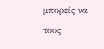μπορείς να τους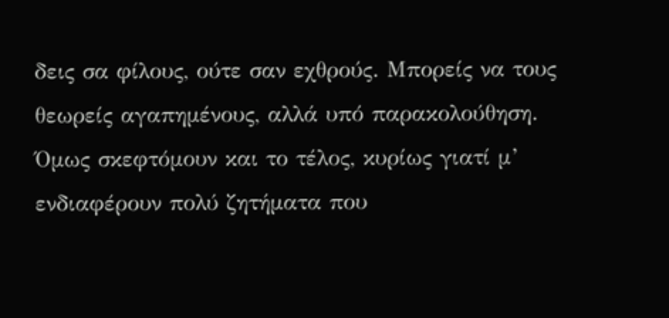δεις σα φίλους, ούτε σαν εχθρούς. Μπορείς να τους θεωρείς αγαπημένους, αλλά υπό παρακολούθηση. Όμως σκεφτόμουν και το τέλος, κυρίως γιατί μ’ ενδιαφέρουν πολύ ζητήματα που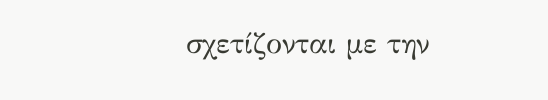σχετίζονται με την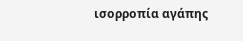ισορροπία αγάπης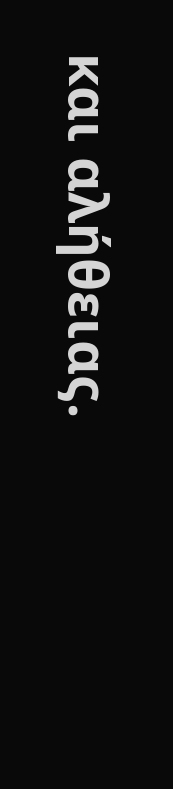και αλήθειας.